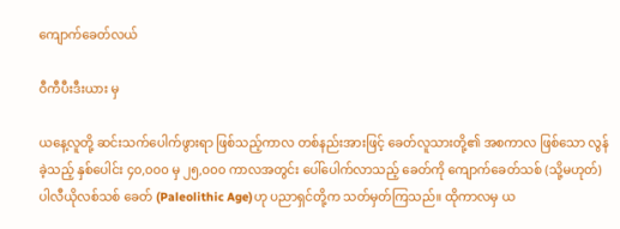ကျောက်ခေတ်လယ်

ဝီကီပီးဒီးယား မှ

ယနေ့လူတို့ ဆင်းသက်ပေါက်ဖွားရာ ဖြစ်သည့်ကာလ တစ်နည်းအားဖြင့် ခေတ်လူသားတို့၏ အစကာလ ဖြစ်သော လွန်ခဲ့သည့် နှစ်ပေါင်း ၄၀,၀၀၀ မှ ၂၅,၀၀၀ ကာလအတွင်း ပေါ်ပေါက်လာသည့် ခေတ်ကို ကျောက်ခေတ်သစ် (သို့မဟုတ်) ပါလီယိုလစ်သစ် ခေတ် (Paleolithic Age)ဟု ပညာရှင်တို့က သတ်မှတ်ကြသည်။ ထိုကာလမှ ယ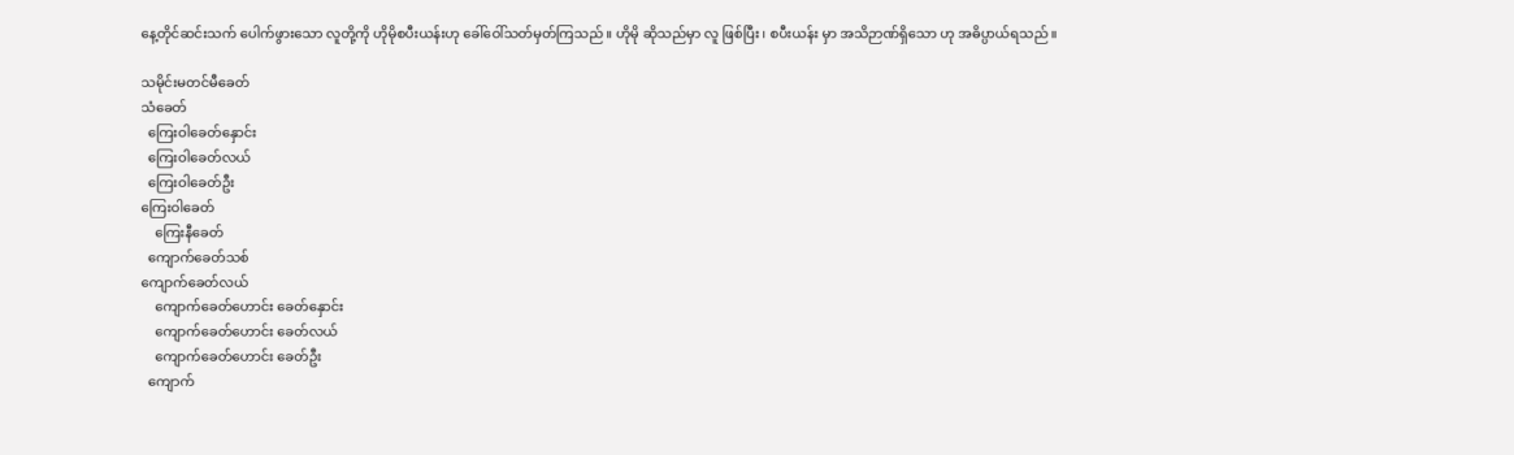နေ့တိုင်ဆင်းသက် ပေါက်ဖွားသော လူတို့ကို ဟိုမိုစပီးယန်းဟု ခေါ်ဝေါ်သတ်မှတ်ကြသည်။ ဟိုမို ဆိုသည်မှာ လူ ဖြစ်ပြီး၊ စပီးယန်း မှာ အသိဉာဏ်ရှိသော ဟု အဓိပ္ပာယ်ရသည်။

သမိုင်းမတင်မီခေတ်
သံခေတ်
  ကြေးဝါခေတ်နှောင်း
  ကြေးဝါခေတ်လယ်
  ကြေးဝါခေတ်ဦး
ကြေးဝါခေတ်
    ကြေးနီခေတ်
  ကျောက်ခေတ်သစ်
ကျောက်ခေတ်လယ်
    ကျောက်ခေတ်ဟောင်း ခေတ်နှောင်း
    ကျောက်ခေတ်ဟောင်း ခေတ်လယ်
    ကျောက်ခေတ်ဟောင်း ခေတ်ဦး
  ကျောက်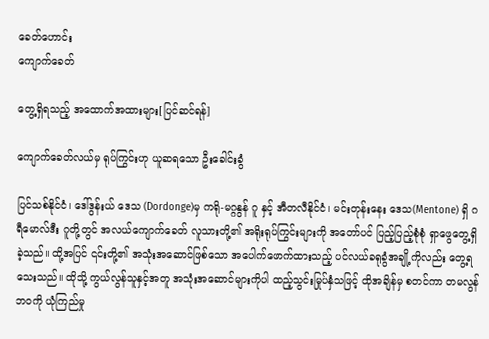ခေတ်ဟောင်း
ကျောက်ခေတ်

တွေ့ရှိရသည့် အထောက်အထားများ[ပြင်ဆင်ရန်]

ကျောက်ခေတ်လယ်မှ ရုပ်ကြွင်းဟု ယူဆရသော ဦးခေါင်းခွံ

ပြင်သစ်နိုင်ငံ၊ ဒေါ်ဒွန်းယ် ဒေသ (Dordonge)မှ ကရို-မဂ္ဂနွန် ဂူ နှင့် အီတလီနိုင်ငံ၊ မင်းတုန်းနေး ဒေသ(Mentone) ရှိ ဂရီမောလ်ဒီး ဂူတို့တွင် အလယ်ကျောက်ခေတ် လူသားတို့၏ အရိုးရုပ်ကြွင်းများကို အတော်ပင် ပြည့်ပြည့်စုံစုံ ရှာဖွေတွေ့ရှိခဲ့သည်။ ထို့အပြင် ၎င်းတို့၏ အသုံးအဆောင်ဖြစ်သော အပေါက်ဖောက်ထားသည့် ပင်လယ်ခရုခွံအချို့ကိုလည်း တွေ့ရသေးသည်။ ထိုသို့ ကွယ်လွန်သူနှင့်အတူ အသုံးအဆောင်များကိုပါ ထည့်သွင်းမြုပ်နှံသဖြင့် ထိုအချိန်မှ စတင်ကာ တမလွန်ဘဝကို ယုံကြည်မှု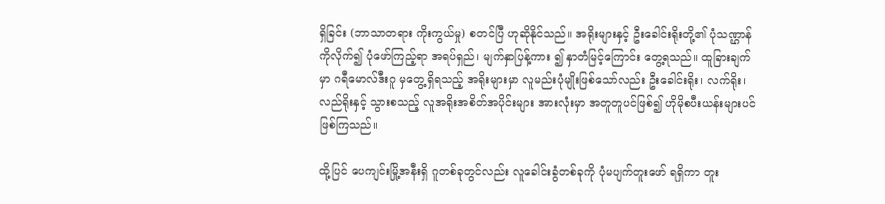ရှိခြင်း (ဘာသာတရား ကိုးကွယ်မှု) စတင်ပြီ ဟုဆိုနိုင်သည်။ အရိုးများနှင့် ဦးခေါင်းရိုးတို့၏ ပုံသဏ္ဌာန်ကိုလိုက်၍ ပုံဖော်ကြည့်ရာ အရပ်ရှည်၊ မျက်နှာပြန့်ကား ၍ နှာတံမြင့်ကြောင်း တွေ့ရသည်။ ထူခြားချက်မှာ ဂရီမောလ်ဒီးဂူ မှတွေ့ရှိရသည့် အရိုးများမှာ လူမည်းပုံမျိုးဖြစ်သော်လည်း ဦးခေါင်းရိုး၊ လက်ရိုး၊ လည်ရိုးနှင့် သွားစသည့် လူအရိုးအစိတ်အပိုင်းများ အားလုံးမှာ အတူတူပင်ဖြစ်၍ ဟိုမိုစပီးယန်းများပင် ဖြစ်ကြသည်။

ထို့ပြင် ပေကျင်းမြို့အနီးရှိ ဂူတစ်ခုတွင်လည်း လူခေါင်းခွံတစ်ခုကို ပုံမပျက်တူးဖော် ရရှိကာ တူး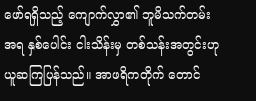ဖော်ရရှိသည့် ကျောက်လွှာ၏ ဘူမိသက်တမ်းအရ နှစ်ပေါင်း ငါးသိန်းမှ တစ်သန်းအတွင်းဟု ယူဆကြပြန်သည်။ အာဖရိကတိုက် တောင်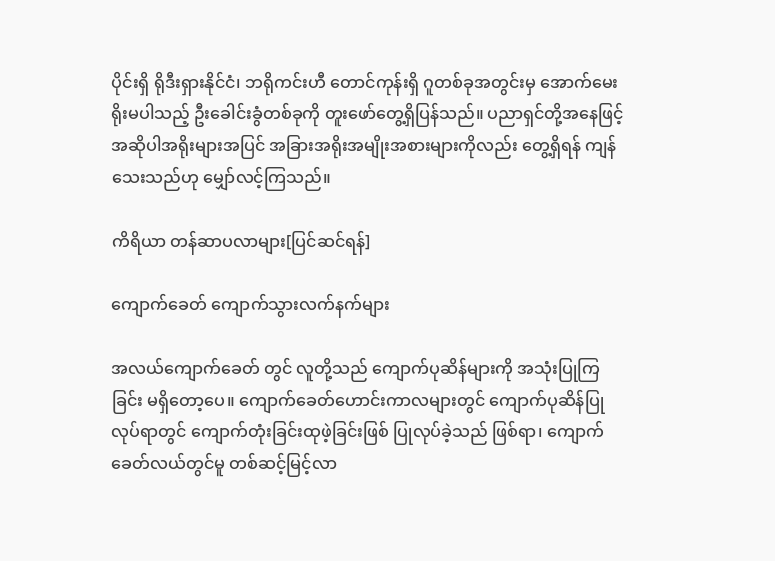ပိုင်းရှိ ရိုဒီးရှားနိုင်ငံ၊ ဘရိုကင်းဟီ တောင်ကုန်းရှိ ဂူတစ်ခုအတွင်းမှ အောက်မေးရိုးမပါသည့် ဦးခေါင်းခွံတစ်ခုကို တူးဖော်တွေ့ရှိပြန်သည်။ ပညာရှင်တို့အနေဖြင့် အဆိုပါအရိုးများအပြင် အခြားအရိုးအမျိုးအစားများကိုလည်း တွေ့ရှိရန် ကျန်သေးသည်ဟု မျှော်လင့်ကြသည်။

ကိရိယာ တန်ဆာပလာများ[ပြင်ဆင်ရန်]

ကျောက်ခေတ် ကျောက်သွားလက်နက်များ

အလယ်ကျောက်ခေတ် တွင် လူတို့သည် ကျောက်ပုဆိန်များကို အသုံးပြုကြခြင်း မရှိတော့ပေ။ ကျောက်ခေတ်ဟောင်းကာလများတွင် ကျောက်ပုဆိန်ပြုလုပ်ရာတွင် ကျောက်တုံးခြင်းထုဖဲ့ခြင်းဖြစ် ပြုလုပ်ခဲ့သည် ဖြစ်ရာ၊ ကျောက်ခေတ်လယ်တွင်မူ တစ်ဆင့်မြင့်လာ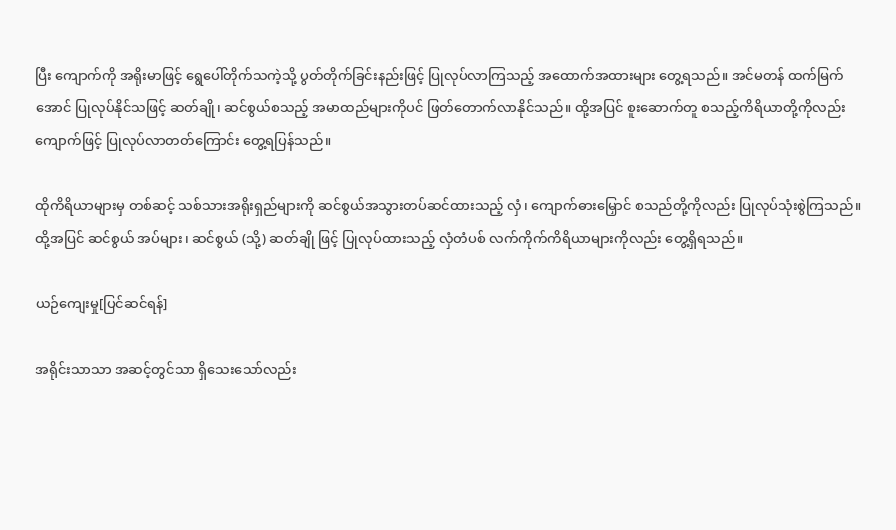ပြီး ကျောက်ကို အရိုးမာဖြင့် ရွေပေါ်တိုက်သကဲ့သို့ ပွတ်တိုက်ခြင်းနည်းဖြင့် ပြုလုပ်လာကြသည့် အထောက်အထားများ တွေ့ရသည်။ အင်မတန် ထက်မြက်အောင် ပြုလုပ်နိုင်သဖြင့် ဆတ်ချို၊ ဆင်စွယ်စသည့် အမာထည်များကိုပင် ဖြတ်တောက်လာနိုင်သည်။ ထို့အပြင် စူးဆောက်တူ စသည့်ကိရိယာတို့ကိုလည်း ကျောက်ဖြင့် ပြုလုပ်လာတတ်ကြောင်း တွေ့ရပြန်သည်။

ထိုကိရိယာများမှ တစ်ဆင့် သစ်သားအရိုးရှည်များကို ဆင်စွယ်အသွားတပ်ဆင်ထားသည့် လှံ၊ ကျောက်ဓားမြှောင် စသည်တို့ကိုလည်း ပြုလုပ်သုံးစွဲကြသည်။ ထို့အပြင် ဆင်စွယ် အပ်များ၊ ဆင်စွယ် (သို့) ဆတ်ချို ဖြင့် ပြုလုပ်ထားသည့် လှံတံပစ် လက်ကိုက်ကိရိယာများကိုလည်း တွေ့ရှိရသည်။

ယဉ်ကျေးမှု[ပြင်ဆင်ရန်]

အရိုင်းသာသာ အဆင့်တွင်သာ ရှိသေးသော်လည်း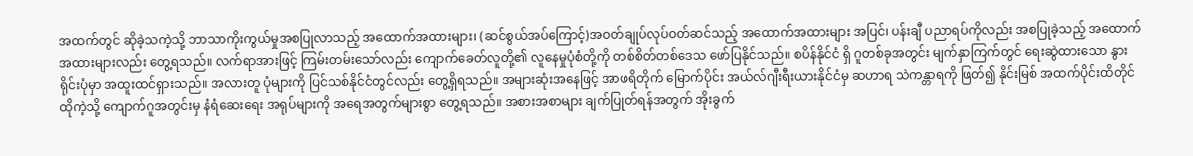အထက်တွင် ဆိုခဲ့သကဲ့သို့ ဘာသာကိုးကွယ်မှုအစပြုလာသည့် အထောက်အထားများ၊ (ဆင်စွယ်အပ်ကြောင့်)အဝတ်ချုပ်လုပ်ဝတ်ဆင်သည့် အထောက်အထားများ အပြင်၊ ပန်းချီ ပညာရပ်ကိုလည်း အစပြုခဲ့သည့် အထောက်အထားများလည်း တွေ့ရသည်။ လက်ရာအားဖြင့် ကြမ်းတမ်းသော်လည်း ကျောက်ခေတ်လူတို့၏ လူနေမှုပုံစံတို့ကို တစ်စိတ်တစ်ဒေသ ဖော်ပြနိုင်သည်။ စပိန်နိုင်ငံ ရှိ ဂူတစ်ခုအတွင်း မျက်နှာကြက်တွင် ရေးဆွဲထားသော နွားရိုင်းပုံမှာ အထူးထင်ရှားသည်။ အလားတူ ပုံများကို ပြင်သစ်နိုင်ငံတွင်လည်း တွေ့ရှိရသည်။ အများဆုံးအနေဖြင့် အာဖရိတိုက် မြောက်ပိုင်း အယ်လ်ဂျီးရီးယားနိုင်ငံမှ ဆဟာရ သဲကန္တာရကို ဖြတ်၍ နိုင်းမြစ် အထက်ပိုင်းထိတိုင် ထိုကဲ့သို့ ကျောက်ဂူအတွင်းမှ နံရံဆေးရေး အရုပ်များကို အရေအတွက်များစွာ တွေ့ရသည်။ အစားအစာများ ချက်ပြုတ်ရန်အတွက် အိုးခွက်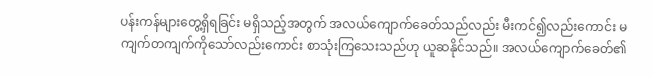ပန်းကန်များတွေ့ရှိရခြင်း မရှိသည့်အတွက် အလယ်ကျောက်ခေတ်သည်လည်း မီးကင်၍လည်းကောင်း မကျက်တကျက်ကိုသော်လည်းကောင်း စာသုံးကြသေးသည်ဟု ယူဆနိုင်သည်။ အလယ်ကျောက်ခေတ်၏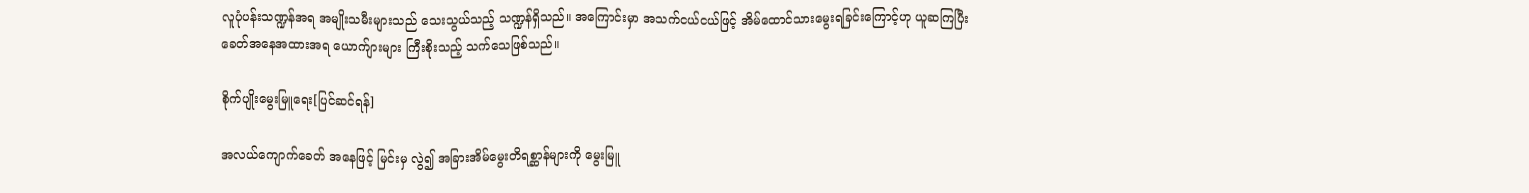လူပုံပန်းသဏ္ဍန်အရ အမျိုးသမီးများသည် သေးသွယ်သည့် သဏ္ဍန်ရှိသည်။ အကြောင်းမှာ အသက်ငယ်ငယ်ဖြင့် အိမ်ထောင်သားမွေးရခြင်းကြောင့်ဟု ယူဆကြပြီး ခေတ်အနေအထားအရ ယောက်ျားများ ကြီးစိုးသည့် သက်သေဖြစ်သည်။

စိုက်ပျိုးမွေးမြူရေး[ပြင်ဆင်ရန်]

အလယ်ကျောက်ခေတ် အနေဖြင့် မြင်းမှ လွဲ၍ အခြားအိမ်မွေးတိရစ္ဆာန်များကို မွေးမြူ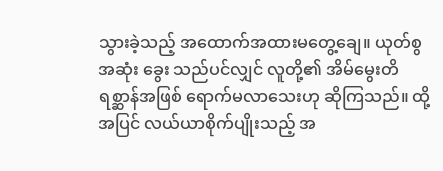သွားခဲ့သည့် အထောက်အထားမတွေ့ချေ။ ယုတ်စွအဆုံး ခွေး သည်ပင်လျှင် လူတို့၏ အိမ်မွေးတိရစ္ဆာန်အဖြစ် ရောက်မလာသေးဟု ဆိုကြသည်။ ထို့အပြင် လယ်ယာစိုက်ပျိုးသည့် အ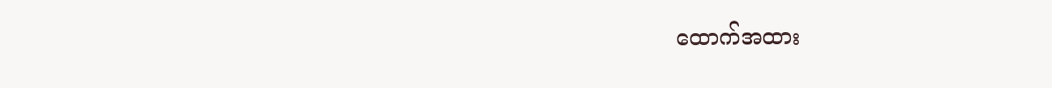ထောက်အထား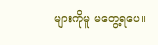များကိုမူ မတွေ့ရပေ။